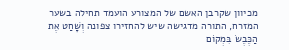מכיוון שקרבן האשם של המצורע הועמד תחילה בשער המזרח, התורה מדגישה שיש להחזירו צפונה וְשָׁחַט אֶת הַכֶּבֶשׂ בִּמְקוֹם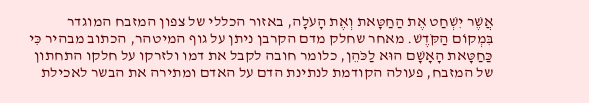אֲשֶׁר יִשְׁחַט אֶת הַחַטָּאת וְאֶת הָעֹלָה, באזור הכללי של צפון המזבח המוגדר בִּמְקוֹם הַקֹּדֶשׁ. מאחר שחלק מדם הקרבן ניתן על גוף המיטהר, הכתוב מבהיר כִּי כַּחַטָּאת הָאָשָׁם הוּא לַכֹּהֵן, כלומר חובה לקבל את דמו ולזרקו על חלקו התחתון של המזבח, פעולה הקודמת לנתינת הדם על האדם ומתירה את הבשר לאכילת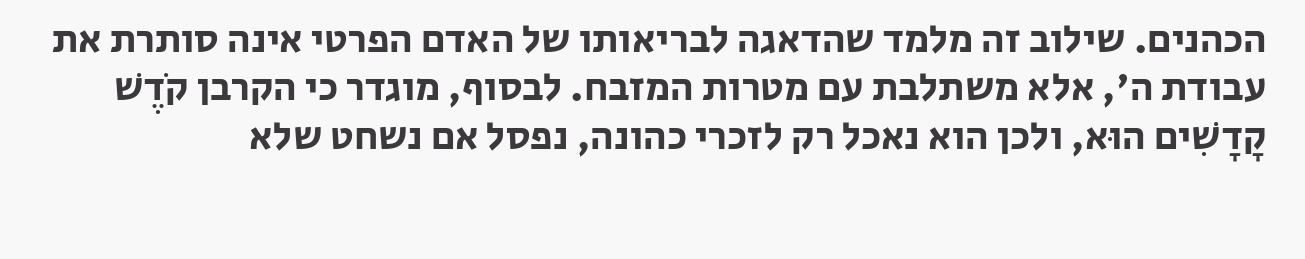הכהנים. שילוב זה מלמד שהדאגה לבריאותו של האדם הפרטי אינה סותרת את עבודת ה', אלא משתלבת עם מטרות המזבח. לבסוף, מוגדר כי הקרבן קֹדֶשׁ קָדָשִׁים הוּא, ולכן הוא נאכל רק לזכרי כהונה, נפסל אם נשחט שלא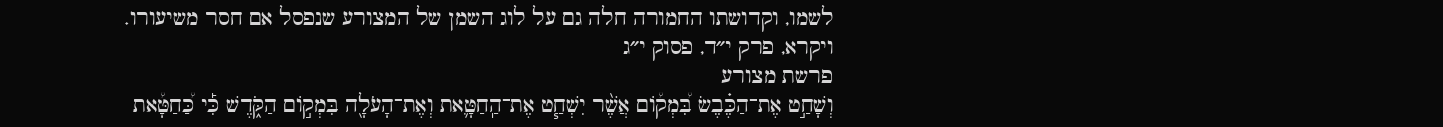לשמו, וקדושתו החמורה חלה גם על לוג השמן של המצורע שנפסל אם חסר משיעורו.
ויקרא, פרק י״ד, פסוק י״ג
פרשת מצורע
וְשָׁחַ֣ט אֶת־הַכֶּ֗בֶשׂ בִּ֠מְק֠וֹם אֲשֶׁ֨ר יִשְׁחַ֧ט אֶת־הַֽחַטָּ֛את וְאֶת־הָעֹלָ֖ה בִּמְק֣וֹם הַקֹּ֑דֶשׁ כִּ֡י כַּ֠חַטָּ֠את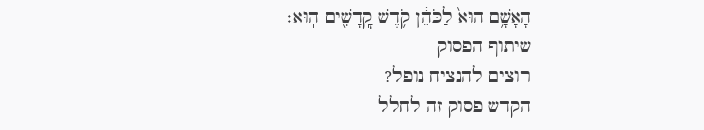הָאָשָׁ֥ם הוּא֙ לַכֹּהֵ֔ן קֹ֥דֶשׁ קׇֽדָשִׁ֖ים הֽוּא׃
שיתוף הפסוק
רוצים להנציח נופל?
הקדש פסוק זה לחלל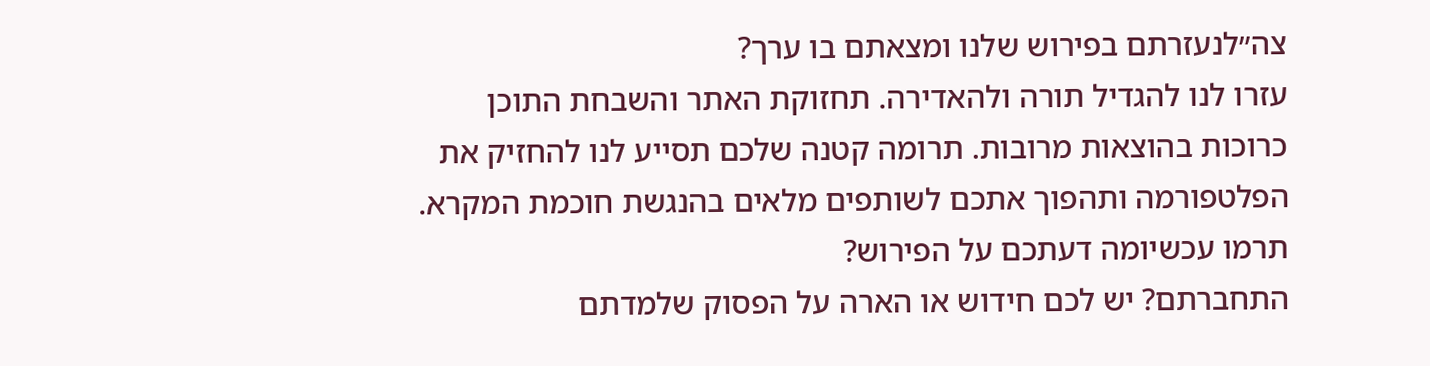צה״לנעזרתם בפירוש שלנו ומצאתם בו ערך?
עזרו לנו להגדיל תורה ולהאדירה. תחזוקת האתר והשבחת התוכן כרוכות בהוצאות מרובות. תרומה קטנה שלכם תסייע לנו להחזיק את הפלטפורמה ותהפוך אתכם לשותפים מלאים בהנגשת חוכמת המקרא.
תרמו עכשיומה דעתכם על הפירוש?
התחברתם? יש לכם חידוש או הארה על הפסוק שלמדתם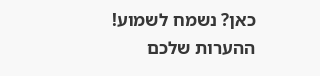כאן? נשמח לשמוע!
ההערות שלכם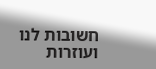חשובות לנו ועוזרות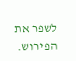לשפר את הפירוש.